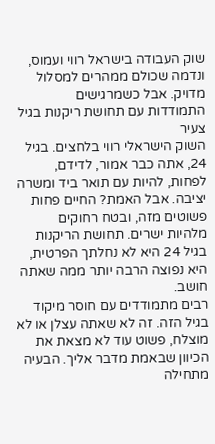שוק העבודה בישראל רווי ועמוס, ונדמה שכולם ממהרים למסלול מדויק. אבל כשמרגישים
התמודדות עם תחושת ריקנות בגיל צעיר
השוק הישראלי רווי בלחצים. בגיל 24, אתה כבר אמור, לדידם, לפחות, להיות עם תואר ביד ומשרה יציבה. אבל האמת? החיים פחות פשוטים מזה, ובטח רחוקים מלהיות ישרים. תחושת הריקנות בגיל 24 היא לא נחלתך הפרטית, היא נפוצה הרבה יותר ממה שאתה חושב.
רבים מתמודדים עם חוסר מיקוד בגיל הזה. זה לא שאתה עצלן או לא מוצלח, פשוט עוד לא מצאת את הכיוון שבאמת מדבר אליך. הבעיה מתחילה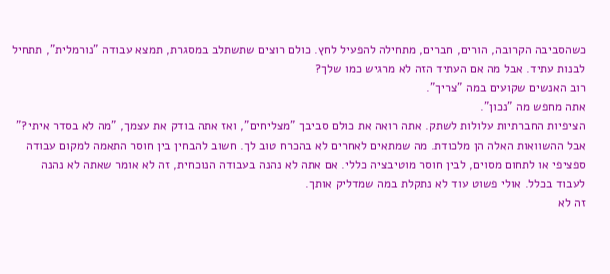כשהסביבה הקרובה, הורים, חברים, מתחילה להפעיל לחץ. כולם רוצים שתשתלב במסגרת, תמצא עבודה "נורמלית", תתחיל לבנות עתיד. אבל מה אם העתיד הזה לא מרגיש כמו שלך?
רוב האנשים שקועים במה "צריך".
אתה מחפש מה "נכון".
הציפיות החברתיות עלולות לשתק. אתה רואה את כולם סביבך "מצליחים", ואז אתה בודק את עצמך, "מה לא בסדר איתי?" אבל ההשוואות האלה הן מלכודת. מה שמתאים לאחרים לא בהכרח טוב לך. חשוב להבחין בין חוסר התאמה למקום עבודה ספציפי או לתחום מסוים, לבין חוסר מוטיבציה כללי. אם אתה לא נהנה בעבודה הנוכחית, זה לא אומר שאתה לא נהנה לעבוד בכלל. אולי פשוט עוד לא נתקלת במה שמדליק אותך.
זה לא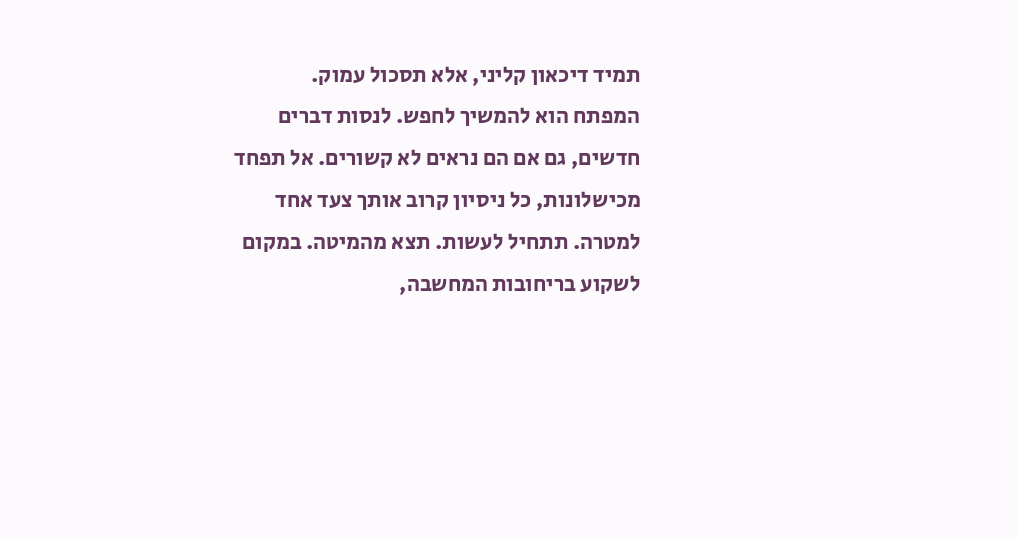תמיד דיכאון קליני, אלא תסכול עמוק.
המפתח הוא להמשיך לחפש. לנסות דברים חדשים, גם אם הם נראים לא קשורים. אל תפחד מכישלונות, כל ניסיון קרוב אותך צעד אחד למטרה. תתחיל לעשות. תצא מהמיטה. במקום לשקוע בריחובות המחשבה,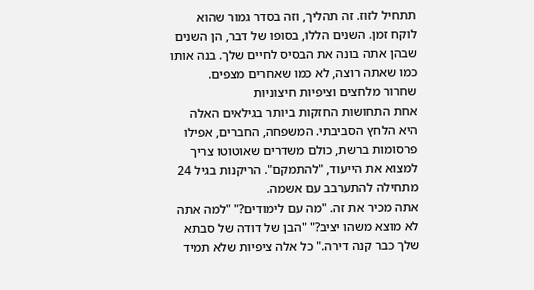תתחיל לזוז. זה תהליך, וזה בסדר גמור שהוא לוקח זמן. השנים הללו, בסופו של דבר, הן השנים שבהן אתה בונה את הבסיס לחיים שלך. בנה אותו כמו שאתה רוצה, לא כמו שאחרים מצפים.
שחרור מלחצים וציפיות חיצוניות
אחת התחושות החזקות ביותר בגילאים האלה היא הלחץ הסביבתי. המשפחה, החברים, אפילו פרסומות ברשת, כולם משדרים שאוטוטו צריך למצוא את הייעוד, "להתמקם". הריקנות בגיל 24 מתחילה להתערבב עם אשמה.
אתה מכיר את זה. "מה עם לימודים?" "למה אתה לא מוצא משהו יציב?" "הבן של דודה של סבתא שלך כבר קנה דירה." כל אלה ציפיות שלא תמיד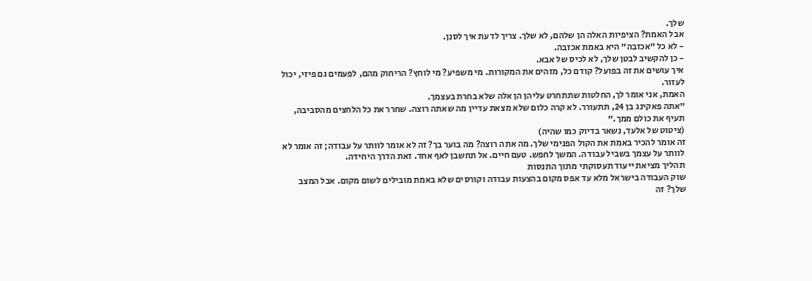שלך.
אבל האמת? הציפיות האלה הן שלהם, לא שלך. צריך לדעת איך לסנן.
- לא כל "אכזבה" היא באמת אכזבה.
- כן להקשיב לבטן שלך, לא לכיס של אבא.
איך עושים את זה בפועל? קודם כל, מזהים את המקורות. מי משפיע? מי לוחץ? הריחוק מהם, לפעמים גם פיזי, יכול לעזור.
האמת, אני אומר לך, החלטות שתתחרט עליהן הן אלה שלא בחרת בעצמך.
"אתה פאקינג בן 24, תתעורר. לא קרה כלום שלא מצאת עדיין מה שאתה רוצה. שחרר את כל הלחצים מהסביבה, תעיף את כולם ממך."
(ציטוט של אלעד, נשאר בדיוק כמו שהיה)
זה אומר להכיר באמת את הקול הפנימי שלך. מה אתה רוצה? מה בוער בך? זה לא אומר לוותר על עבודה; זה אומר לא לוותר על עצמך בשביל עבודה. המשך לחפש. טעם חיים. אל תחשבן לאף אחד. זאת הדרך היחידה.
תהליך מציאת ייעוד תעסוקתי מתוך התנסות
שוק העבודה בישראל מלא עד אפס מקום בהצעות עבודה וקורסים שלא באמת מובילים לשום מקום. אבל המצב שלך? זה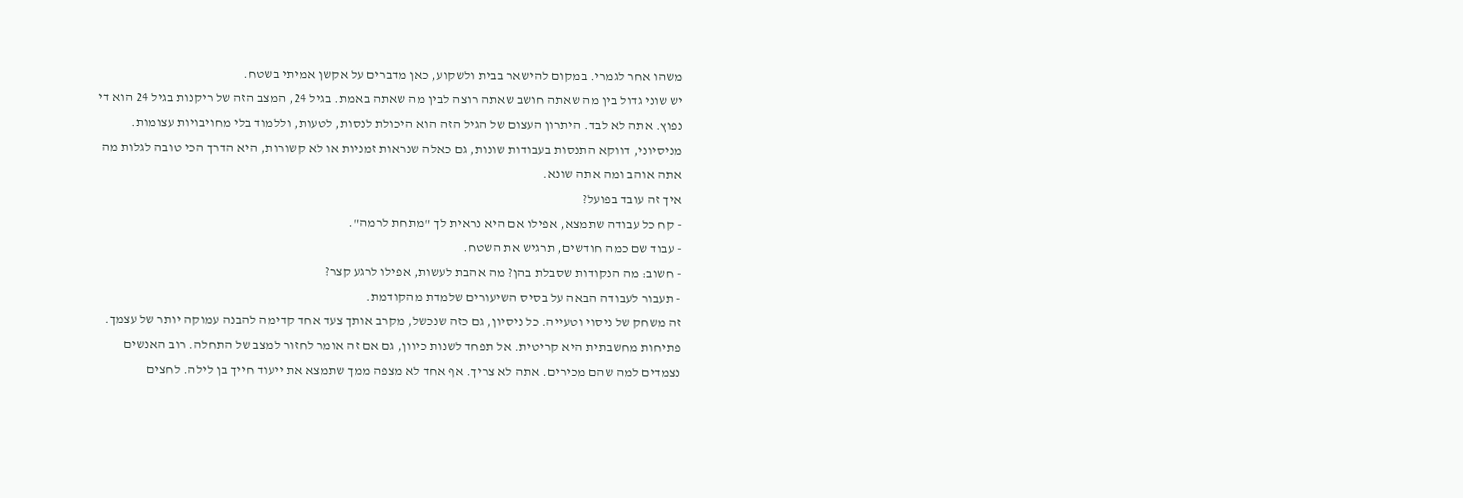משהו אחר לגמרי. במקום להישאר בבית ולשקוע, כאן מדברים על אקשן אמיתי בשטח.
יש שוני גדול בין מה שאתה חושב שאתה רוצה לבין מה שאתה באמת. בגיל 24, המצב הזה של ריקנות בגיל 24 הוא די נפוץ. אתה לא לבד. היתרון העצום של הגיל הזה הוא היכולת לנסות, לטעות, וללמוד בלי מחויבויות עצומות. מניסיוני, דווקא התנסות בעבודות שונות, גם כאלה שנראות זמניות או לא קשורות, היא הדרך הכי טובה לגלות מה אתה אוהב ומה אתה שונא.
איך זה עובד בפועל?
- קח כל עבודה שתמצא, אפילו אם היא נראית לך "מתחת לרמה".
- עבוד שם כמה חודשים, תרגיש את השטח.
- חשוב: מה הנקודות שסבלת בהן? מה אהבת לעשות, אפילו לרגע קצר?
- תעבור לעבודה הבאה על בסיס השיעורים שלמדת מהקודמת.
זה משחק של ניסוי וטעייה. כל ניסיון, גם כזה שנכשל, מקרב אותך צעד אחד קדימה להבנה עמוקה יותר של עצמך.
פתיחות מחשבתית היא קריטית. אל תפחד לשנות כיוון, גם אם זה אומר לחזור למצב של התחלה. רוב האנשים נצמדים למה שהם מכירים. אתה לא צריך. אף אחד לא מצפה ממך שתמצא את ייעוד חייך בן לילה. לחצים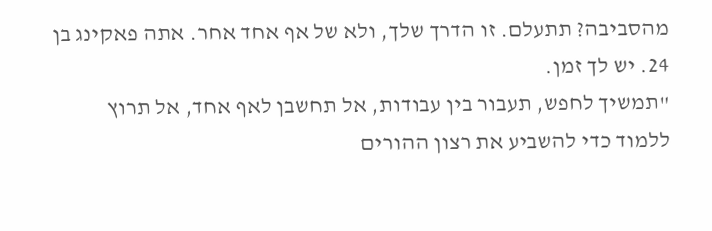מהסביבה? תתעלם. זו הדרך שלך, ולא של אף אחד אחר. אתה פאקינג בן 24. יש לך זמן.
"תמשיך לחפש, תעבור בין עבודות, אל תחשבן לאף אחד, אל תרוץ ללמוד כדי להשביע את רצון ההורים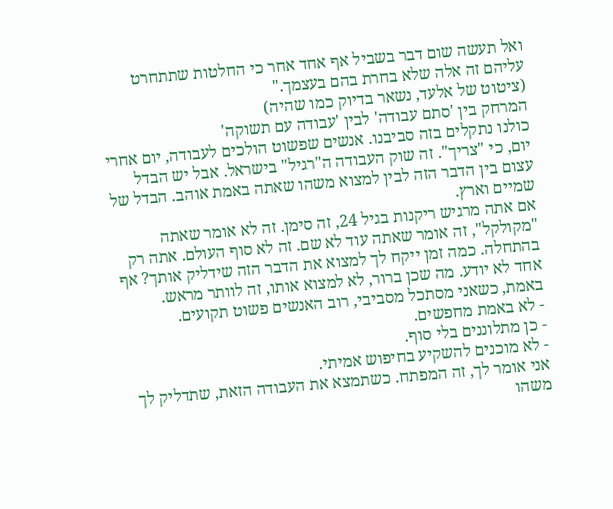ואל תעשה שום דבר בשביל אף אחד אחר כי החלטות שתתחרט עליהם זה אלה שלא בחרת בהם בעצמך."
(ציטוט של אלעד, נשאר בדיוק כמו שהיה)
המרחק בין 'סתם עבודה' לבין 'עבודה עם תשוקה'
כולנו נתקלים בזה סביבנו. אנשים שפשוט הולכים לעבודה, יום אחרי יום, כי "צריך". זה שוק העבודה ה"רגיל" בישראל. אבל יש הבדל עצום בין הדבר הזה לבין למצוא משהו שאתה באמת אוהב. הבדל של שמיים וארץ.
אם אתה מרגיש ריקנות בגיל 24, זה סימן. זה לא אומר שאתה "מקולקל", זה אומר שאתה עוד לא שם. זה לא סוף העולם. אתה רק בהתחלה. כמה זמן ייקח לך למצוא את הדבר הזה שידליק אותך? אף אחד לא יודע. מה שכן ברור, לא למצוא אותו, זה לוותר מראש.
באמת, כשאני מסתכל מסביבי, רוב האנשים פשוט תקועים.
- לא באמת מחפשים.
- כן מתלוננים בלי סוף.
- לא מוכנים להשקיע בחיפוש אמיתי.
אני אומר לך, זה המפתח. כשתמצא את העבודה הזאת, שתדליק לך משהו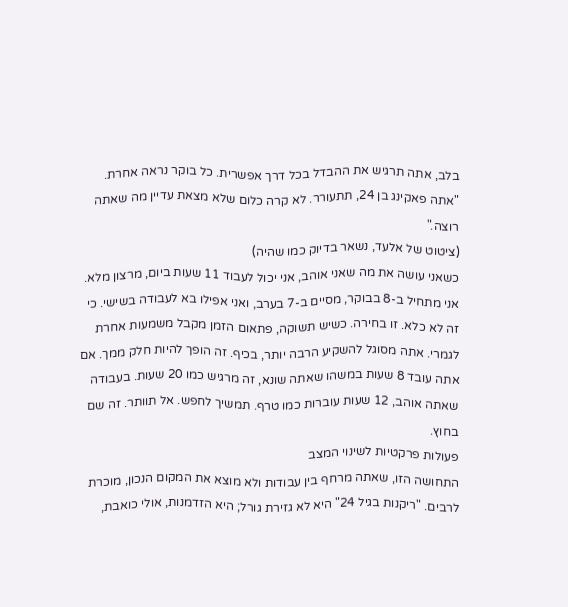בלב, אתה תרגיש את ההבדל בכל דרך אפשרית. כל בוקר נראה אחרת.
"אתה פאקינג בן 24, תתעורר. לא קרה כלום שלא מצאת עדיין מה שאתה רוצה."
(ציטוט של אלעד, נשאר בדיוק כמו שהיה)
כשאני עושה את מה שאני אוהב, אני יכול לעבוד 11 שעות ביום, מרצון מלא. אני מתחיל ב-8 בבוקר, מסיים ב-7 בערב, ואני אפילו בא לעבודה בשישי. כי זה לא כלא. זו בחירה. כשיש תשוקה, פתאום הזמן מקבל משמעות אחרת לגמרי. אתה מסוגל להשקיע הרבה יותר, בכיף. זה הופך להיות חלק ממך. אם אתה עובד 8 שעות במשהו שאתה שונא, זה מרגיש כמו 20 שעות. בעבודה שאתה אוהב, 12 שעות עוברות כמו טרף. תמשיך לחפש. אל תוותר. זה שם בחוץ.
פעולות פרקטיות לשינוי המצב
התחושה הזו, שאתה מרחף בין עבודות ולא מוצא את המקום הנכון, מוכרת לרבים. "ריקנות בגיל 24" היא לא גזירת גורל; היא הזדמנות, אולי כואבת,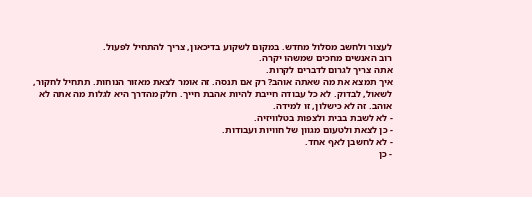לעצור ולחשב מסלול מחדש. במקום לשקוע בדיכאון, צריך להתחיל לפעול.
רוב האנשים מחכים שמשהו יקרה.
אתה צריך לגרום לדברים לקרות.
איך תמצא את מה שאתה אוהב? רק אם תנסה. זה אומר לצאת מאזור הנוחות. תתחיל לחקור, לשאול, לבדוק. לא כל עבודה חייבת להיות אהבת חייך. חלק מהדרך היא לגלות מה אתה לא אוהב. זה לא כישלון, זו למידה.
- לא לשבת בבית ולצפות בטלוויזיה.
- כן לצאת ולטעום מגוון של חוויות ועבודות.
- לא לחשבן לאף אחד.
- כן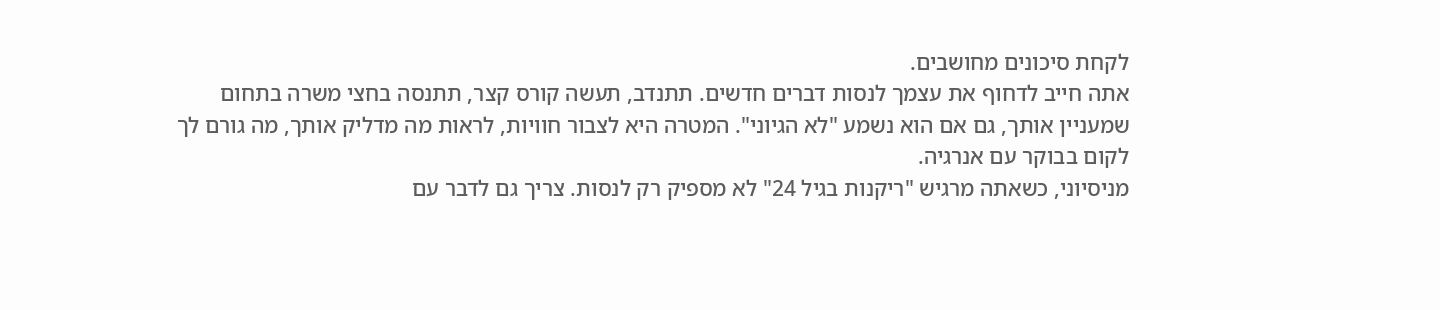לקחת סיכונים מחושבים.
אתה חייב לדחוף את עצמך לנסות דברים חדשים. תתנדב, תעשה קורס קצר, תתנסה בחצי משרה בתחום שמעניין אותך, גם אם הוא נשמע "לא הגיוני". המטרה היא לצבור חוויות, לראות מה מדליק אותך, מה גורם לך לקום בבוקר עם אנרגיה.
מניסיוני, כשאתה מרגיש "ריקנות בגיל 24" לא מספיק רק לנסות. צריך גם לדבר עם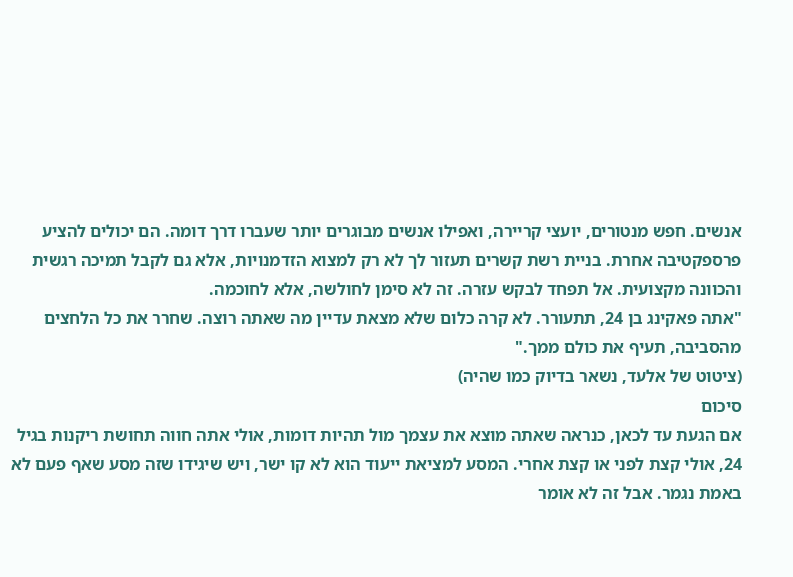אנשים. חפש מנטורים, יועצי קריירה, ואפילו אנשים מבוגרים יותר שעברו דרך דומה. הם יכולים להציע פרספקטיבה אחרת. בניית רשת קשרים תעזור לך לא רק למצוא הזדמנויות, אלא גם לקבל תמיכה רגשית והכוונה מקצועית. אל תפחד לבקש עזרה. זה לא סימן לחולשה, אלא לחוכמה.
"אתה פאקינג בן 24, תתעורר. לא קרה כלום שלא מצאת עדיין מה שאתה רוצה. שחרר את כל הלחצים מהסביבה, תעיף את כולם ממך."
(ציטוט של אלעד, נשאר בדיוק כמו שהיה)
סיכום
אם הגעת עד לכאן, כנראה שאתה מוצא את עצמך מול תהיות דומות, אולי אתה חווה תחושת ריקנות בגיל 24, אולי קצת לפני או קצת אחרי. המסע למציאת ייעוד הוא לא קו ישר, ויש שיגידו שזה מסע שאף פעם לא באמת נגמר. אבל זה לא אומר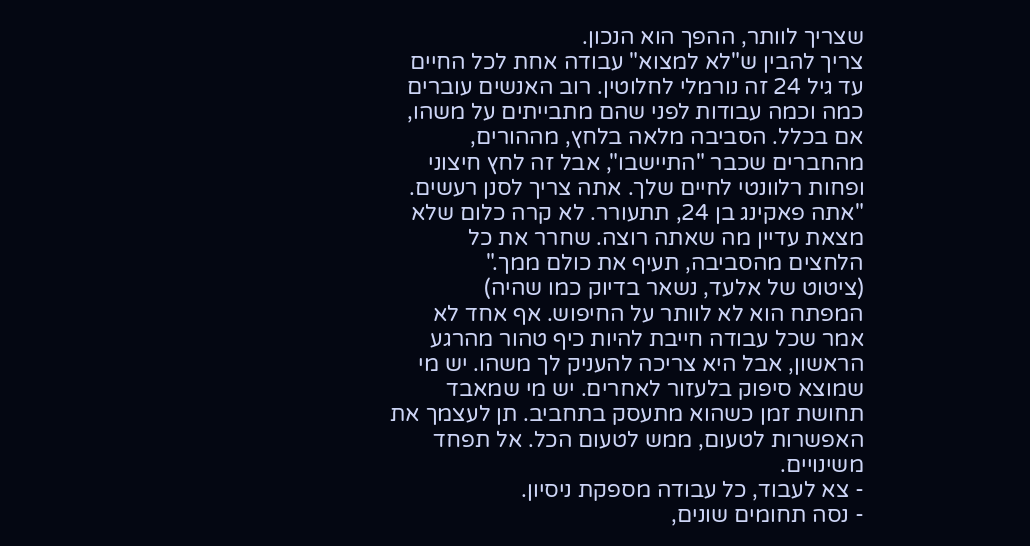שצריך לוותר, ההפך הוא הנכון.
צריך להבין ש"לא למצוא" עבודה אחת לכל החיים עד גיל 24 זה נורמלי לחלוטין. רוב האנשים עוברים כמה וכמה עבודות לפני שהם מתבייתים על משהו, אם בכלל. הסביבה מלאה בלחץ, מההורים, מהחברים שכבר "התיישבו", אבל זה לחץ חיצוני ופחות רלוונטי לחיים שלך. אתה צריך לסנן רעשים.
"אתה פאקינג בן 24, תתעורר. לא קרה כלום שלא מצאת עדיין מה שאתה רוצה. שחרר את כל הלחצים מהסביבה, תעיף את כולם ממך."
(ציטוט של אלעד, נשאר בדיוק כמו שהיה)
המפתח הוא לא לוותר על החיפוש. אף אחד לא אמר שכל עבודה חייבת להיות כיף טהור מהרגע הראשון, אבל היא צריכה להעניק לך משהו. יש מי שמוצא סיפוק בלעזור לאחרים. יש מי שמאבד תחושת זמן כשהוא מתעסק בתחביב. תן לעצמך את האפשרות לטעום, ממש לטעום הכל. אל תפחד משינויים.
- צא לעבוד, כל עבודה מספקת ניסיון.
- נסה תחומים שונים,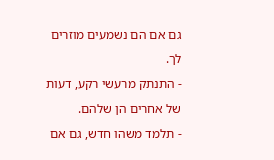גם אם הם נשמעים מוזרים לך.
- התנתק מרעשי רקע, דעות של אחרים הן שלהם.
- תלמד משהו חדש, גם אם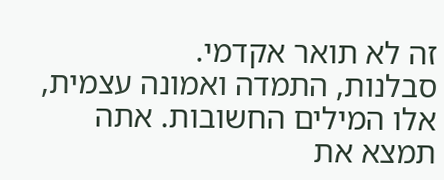זה לא תואר אקדמי.
סבלנות, התמדה ואמונה עצמית, אלו המילים החשובות. אתה תמצא את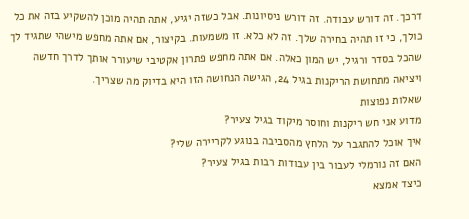דרכך. זה דורש עבודה. זה דורש ניסיונות. אבל כשזה יגיע, אתה תהיה מוכן להשקיע בזה את כל כולך, כי זו תהיה בחירה שלך. זה לא כלא. זו משמעות. בקיצור, אם אתה מחפש מישהי שתגיד לך שהכל בסדר ורגיל, יש המון כאלה. אם אתה מחפש פתרון אקטיבי שיעורר אותך לדרך חדשה ויציאה מתחושת הריקנות בגיל 24, הגישה הנחושה הזו היא בדיוק מה שצריך.
שאלות נפוצות
מדוע אני חש ריקנות וחוסר מיקוד בגיל צעיר?
איך אוכל להתגבר על הלחץ מהסביבה בנוגע לקריירה שלי?
האם זה נורמלי לעבור בין עבודות רבות בגיל צעיר?
כיצד אמצא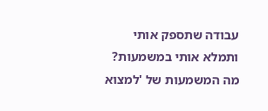עבודה שתספק אותי ותמלא אותי במשמעות?
מה המשמעות של 'למצוא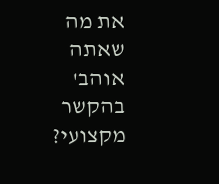את מה שאתה אוהב' בהקשר מקצועי?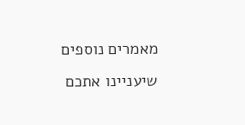מאמרים נוספים שיעניינו אתכם